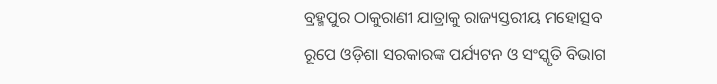ବ୍ରହ୍ମପୁର ଠାକୁରାଣୀ ଯାତ୍ରାକୁ ରାଜ୍ୟସ୍ତରୀୟ ମହୋତ୍ସବ
ରୂପେ ଓଡ଼ିଶା ସରକାରଙ୍କ ପର୍ଯ୍ୟଟନ ଓ ସଂସ୍କୃତି ବିଭାଗ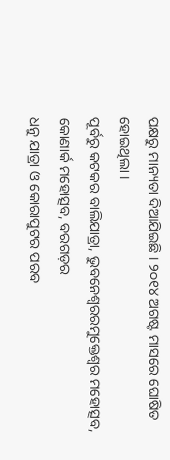ପକ୍ଷରୁ ମାନ୍ୟତା ଦିଆଯିଇଛି । ୨୦୧୪ ଅଗଷ୍ଟ ମାସରେ ଘୋଷିତ ହୋଇଥିଲା ।
ପୂର୍ବରୁ କଟକର ବାଲିଯାତ୍ରା, ଭୁବନେଶ୍ୱରରମୁକ୍ତେଶ୍ୱର ମହୋତ୍ସବ, କୋଣାର୍କ ମହୋତ୍ସବ, ବରଗଡ଼ର
ଧନୁ ଯାତ୍ରା ଓ କୋରାପୁଟର ପରବ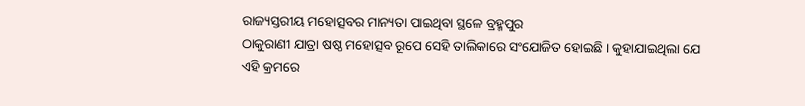ରାଜ୍ୟସ୍ତରୀୟ ମହୋତ୍ସବର ମାନ୍ୟତା ପାଇଥିବା ସ୍ଥଳେ ବ୍ରହ୍ମପୁର
ଠାକୁରାଣୀ ଯାତ୍ରା ଷଷ୍ଠ ମହୋତ୍ସବ ରୂପେ ସେହି ତାଲିକାରେ ସଂଯୋଜିତ ହୋଇଛି । କୁହାଯାଇଥିଲା ଯେ
ଏହି କ୍ରମରେ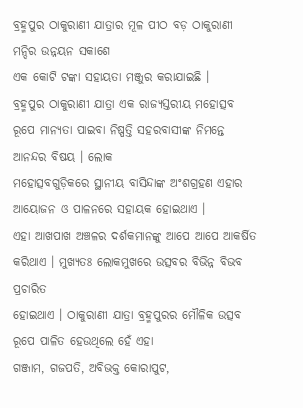ବ୍ରହ୍ମପୁର ଠାକୁରାଣୀ ଯାତ୍ରାର ମୂଳ ପୀଠ ବଡ଼ ଠାକୁରାଣୀ ମନ୍ଦିର ଉନ୍ନୟନ ସକାଶେ
ଏକ କୋଟି ଟଙ୍କା ସହାୟତା ମଞ୍ଜୁର କରାଯାଇଛି ।
ବ୍ରହ୍ମପୁର ଠାକୁରାଣୀ ଯାତ୍ରା ଏକ ରାଜ୍ୟସ୍ତରୀୟ ମହୋତ୍ସବ
ରୂପେ ମାନ୍ୟତା ପାଇବା ନିଷ୍ପତ୍ତି ସହରବାସୀଙ୍କ ନିମନ୍ତେ ଆନନ୍ଦର ବିଷୟ । ଲୋକ
ମହୋତ୍ସବଗୁଡ଼ିକରେ ସ୍ଥାନୀୟ ବାସିନ୍ଦାଙ୍କ ଅଂଶଗ୍ରହଣ ଏହାର ଆୟୋଜନ ଓ ପାଳନରେ ସହାୟକ ହୋଇଥାଏ ।
ଏହା ଆଖପାଖ ଅଞ୍ଚଳର ଦର୍ଶକମାନଙ୍କୁ ଆପେ ଆପେ ଆକର୍ଷିତ କରିଥାଏ । ମୁଖ୍ୟତଃ ଲୋକମୁଖରେ ଉତ୍ସବର ବିଭିନ୍ନ ବିଭବ ପ୍ରଚାରିତ
ହୋଇଥାଏ । ଠାକୁରାଣୀ ଯାତ୍ରା ବ୍ରହ୍ମପୁରର ମୌଳିକ ଉତ୍ସବ ରୂପେ ପାଳିତ ହେଉଥିଲେ ହେଁ ଏହା
ଗଞ୍ଜାମ, ଗଜପତି, ଅବିଭକ୍ତ କୋରାପୁଟ,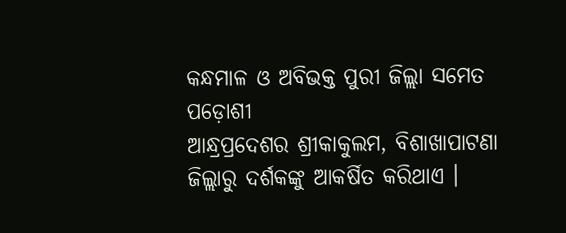କନ୍ଧମାଳ ଓ ଅବିଭକ୍ତ ପୁରୀ ଜିଲ୍ଲା ସମେତ ପଡ଼ୋଶୀ
ଆନ୍ଧ୍ରପ୍ରଦେଶର ଶ୍ରୀକାକୁଲମ, ବିଶାଖାପାଟଣା ଜିଲ୍ଲାରୁ ଦର୍ଶକଙ୍କୁ ଆକର୍ଷିତ କରିଥାଏ ।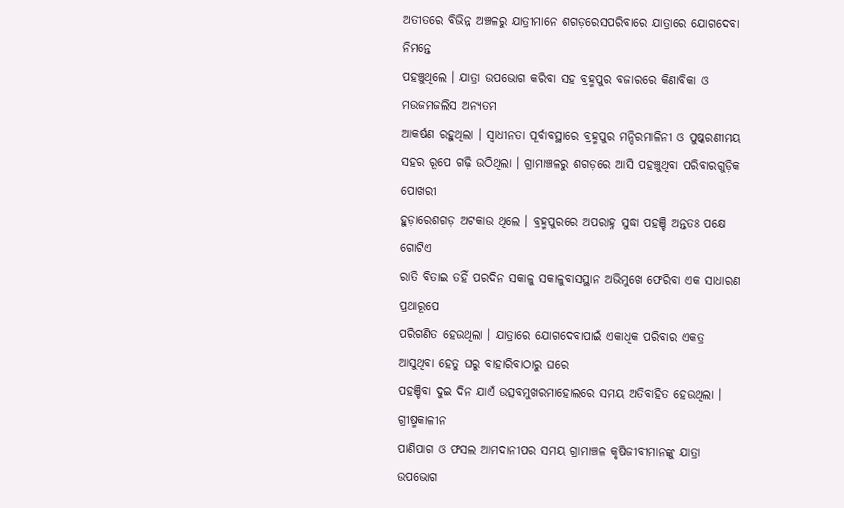ଅତୀତରେ ବିଭିନ୍ନ ଅଞ୍ଚଳରୁ ଯାତ୍ରୀମାନେ ଶଗଡ଼ରେସପରିବାରେ ଯାତ୍ରାରେ ଯୋଗଦେବା ନିମନ୍ତେ
ପହଞ୍ଚୁଥିଲେ । ଯାତ୍ରା ଉପଭୋଗ କରିବା ସହ ବ୍ରହ୍ମପୁର ବଜାରରେ କିଣାବିକା ଓ ମଉଜମଜଲିସ ଅନ୍ୟତମ
ଆକର୍ଷଣ ରହୁଥିଲା । ସ୍ୱାଧୀନତା ପୂର୍ବାବସ୍ଥାରେ ବ୍ରହ୍ମପୁର ମନ୍ଦିରମାଳିନୀ ଓ ପୁଷ୍କରଣୀମୟ
ସହର ରୂପେ ଗଢ଼ି ଉଠିଥିଲା । ଗ୍ରାମାଞ୍ଚଳରୁ ଶଗଡ଼ରେ ଆସି ପହଞ୍ଚୁଥିବା ପରିବାରଗୁଡ଼ିକ ପୋଖରୀ
ହୁଡ଼ାରେଶଗଡ଼ ଅଟକାଉ ଥିଲେ । ବ୍ରହ୍ମପୁରରେ ଅପରାହ୍ନ ସୁଦ୍ଧା ପହଞ୍ଚି ଅନ୍ତତଃ ପକ୍ଷେ ଗୋଟିଏ
ରାତି ବିତାଇ ତହିଁ ପରଦିନ ସକାଳୁ ସକାଳୁବାସସ୍ଥାନ ଅଭିମୁଖେ ଫେରିବା ଏକ ସାଧାରଣ ପ୍ରଥାରୂପେ
ପରିଗଣିତ ହେଉଥିଲା । ଯାତ୍ରାରେ ଯୋଗଦେବାପାଇଁ ଏକାଧିକ ପରିବାର ଏକତ୍ର ଆସୁଥିବା ହେତୁ ଘରୁ ବାହାରିବାଠାରୁ ଘରେ
ପହଞ୍ଚିବା ଦୁଇ ଦିନ ଯାଏଁ ଉତ୍ସବମୁଖରମାହୋଲରେ ସମୟ ଅତିବାହିତ ହେଉଥିଲା । ଗ୍ରୀଷ୍ମକାଳୀନ
ପାଣିପାଗ ଓ ଫସଲ ଆମଦାନୀପର ସମୟ ଗ୍ରାମାଞ୍ଚଳ କୃଷିଜୀବୀମାନଙ୍କୁ ଯାତ୍ରା ଉପଭୋଗ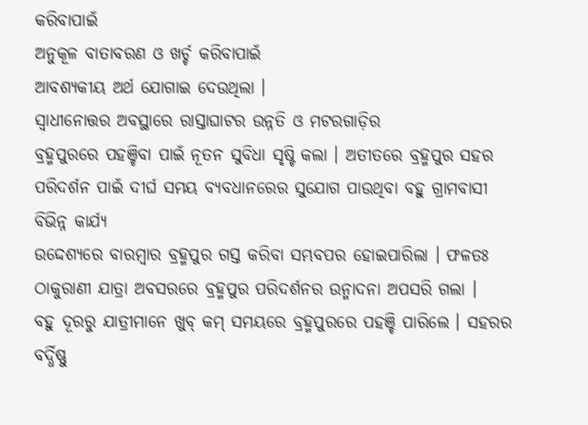କରିବାପାଇଁ
ଅନୁକୂଳ ବାତାବରଣ ଓ ଖର୍ଚ୍ଚ କରିବାପାଇଁ
ଆବଶ୍ୟକୀୟ ଅର୍ଥ ଯୋଗାଇ ଦେଉଥିଲା ।
ସ୍ୱାଧୀନୋତ୍ତର ଅବସ୍ଥାରେ ରାସ୍ତାଘାଟର ଉନ୍ନତି ଓ ମଟରଗାଡ଼ିର
ବ୍ରହ୍ମପୁରରେ ପହଞ୍ଚିବା ପାଇଁ ନୂତନ ସୁବିଧା ସୃଷ୍ଟି କଲା । ଅତୀତରେ ବ୍ରହ୍ମପୁର ସହର
ପରିଦର୍ଶନ ପାଇଁ ଦୀର୍ଘ ସମୟ ବ୍ୟବଧାନରେର ସୁଯୋଗ ପାଉଥିବା ବହୁ ଗ୍ରାମବାସୀ ବିଭିନ୍ନ କାର୍ଯ୍ୟ
ଉଦ୍ଦେଶ୍ୟରେ ବାରମ୍ୱାର ବ୍ରହ୍ମପୁର ଗସ୍ତ କରିବା ସମ୍ଭବପର ହୋଇପାରିଲା । ଫଳତଃ
ଠାକୁରାଣୀ ଯାତ୍ରା ଅବସରରେ ବ୍ରହ୍ମପୁର ପରିଦର୍ଶନର ଉନ୍ମାଦନା ଅପସରି ଗଲା ।
ବହୁ ଦୂରରୁ ଯାତ୍ରୀମାନେ ଖୁବ୍ କମ୍ ସମୟରେ ବ୍ରହ୍ମପୁରରେ ପହଞ୍ଚି ପାରିଲେ । ସହରର
ବର୍ଦ୍ଧିଷ୍ଣୁ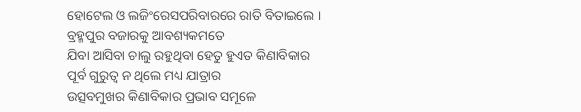ହୋଟେଲ ଓ ଲଜିଂରେସପରିବାରରେ ରାତି ବିତାଇଲେ । ବ୍ରହ୍ମପୁର ବଜାରକୁ ଆବଶ୍ୟକମତେ
ଯିବା ଆସିବା ଚାଲୁ ରହୁଥିବା ହେତୁ ହୁଏତ କିଣାବିକାର ପୂର୍ବ ଗୁରୁତ୍ୱ ନ ଥିଲେ ମଧ୍ୟ ଯାତ୍ରାର
ଉତ୍ସବମୁଖର କିଣାବିକାର ପ୍ରଭାବ ସମୂଳେ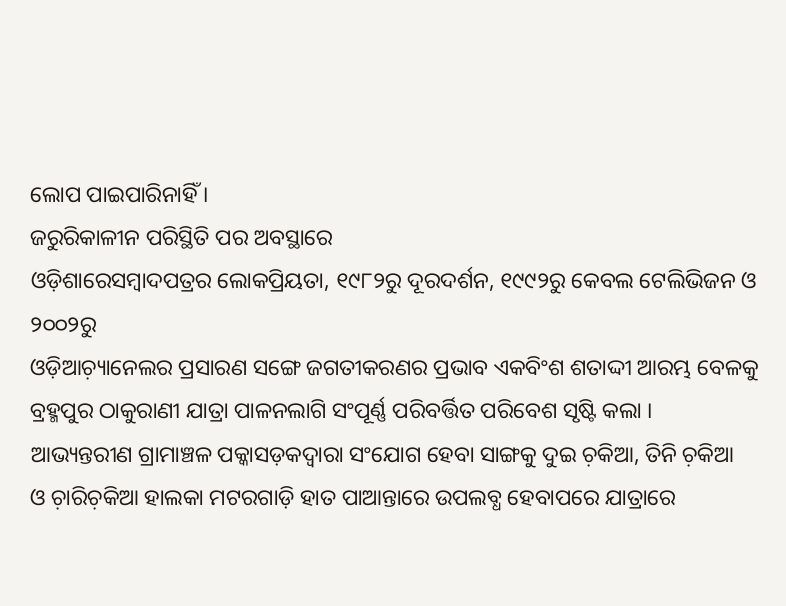ଲୋପ ପାଇପାରିନାହିଁ ।
ଜରୁରିକାଳୀନ ପରିସ୍ଥିତି ପର ଅବସ୍ଥାରେ
ଓଡ଼ିଶାରେସମ୍ୱାଦପତ୍ରର ଲୋକପ୍ରିୟତା, ୧୯୮୨ରୁ ଦୂରଦର୍ଶନ, ୧୯୯୨ରୁ କେବଲ ଟେଲିଭିଜନ ଓ ୨୦୦୨ରୁ
ଓଡ଼ିଆଚ଼୍ୟାନେଲର ପ୍ରସାରଣ ସଙ୍ଗେ ଜଗତୀକରଣର ପ୍ରଭାବ ଏକବିଂଶ ଶତାଦ୍ଦୀ ଆରମ୍ଭ ବେଳକୁ
ବ୍ରହ୍ମପୁର ଠାକୁରାଣୀ ଯାତ୍ରା ପାଳନଲାଗି ସଂପୂର୍ଣ୍ଣ ପରିବର୍ତ୍ତିତ ପରିବେଶ ସୃଷ୍ଟି କଲା ।
ଆଭ୍ୟନ୍ତରୀଣ ଗ୍ରାମାଞ୍ଚଳ ପକ୍କାସଡ଼କଦ୍ୱାରା ସଂଯୋଗ ହେବା ସାଙ୍ଗକୁ ଦୁଇ ଚ଼କିଆ, ତିନି ଚ଼କିଆ
ଓ ଚ଼ାରିଚ଼କିଆ ହାଲକା ମଟରଗାଡ଼ି ହାତ ପାଆନ୍ତାରେ ଉପଲବ୍ଧ ହେବାପରେ ଯାତ୍ରାରେ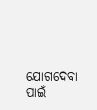ଯୋଗଦେବା ପାଇଁ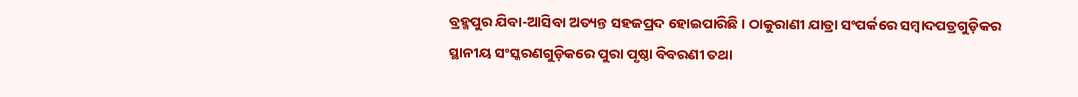ବ୍ରହ୍ମପୁର ଯିବା-ଆସିବା ଅତ୍ୟନ୍ତ ସହଜପ୍ରଦ ହୋଇପାରିଛି । ଠାକୁରାଣୀ ଯାତ୍ରା ସଂପର୍କରେ ସମ୍ୱାଦପତ୍ରଗୁଡ଼ିକର
ସ୍ଥାନୀୟ ସଂସ୍କରଣଗୁଡ଼ିକରେ ପୁରା ପୃଷ୍ଠା ବିବରଣୀ ତଥା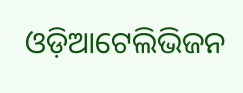ଓଡ଼ିଆଟେଲିଭିଜନ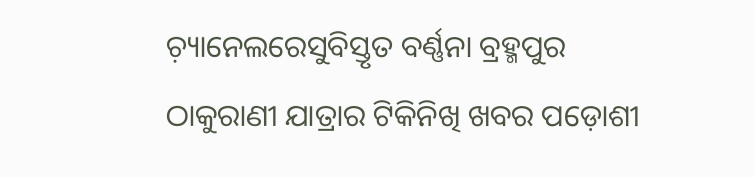ଚ଼୍ୟାନେଲରେସୁବିସ୍ତୃତ ବର୍ଣ୍ଣନା ବ୍ରହ୍ମପୁର ଠାକୁରାଣୀ ଯାତ୍ରାର ଟିକିନିଖି ଖବର ପଡ଼ୋଶୀ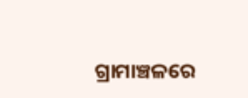ଗ୍ରାମାଞ୍ଚଳରେ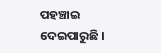ପହଞ୍ଚାଇ ଦେଇପାରୁଛି ।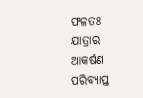ଫଳତଃ ଯାତ୍ରାର ଆକର୍ଷଣ ପରିବ୍ୟାପ୍ତ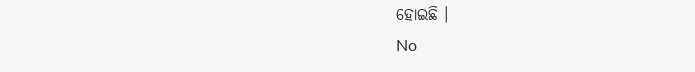ହୋଇଛି ।
No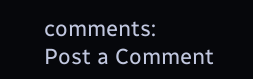comments:
Post a Comment